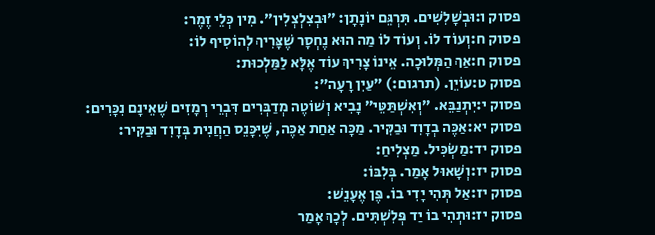פסוק ו:וּבְשָׁלִשִׁים. תִּרְגֵּם יוֹנָתָן: ״וּבְצִלְצְלִין״. מִין כְּלֵי זֶמֶר:
פסוק ח:וְעוֹד לוֹ. וְעוֹד לוֹ מַה הוּא נֶחְסָר שֶׁצָּרִיךְ לְהוֹסִיף לוֹ:
פסוק ח:אַךְ הַמְּלוּכָה. אֵינוֹ צָרִיךְ עוֹד אֶלָּא לַמַּלְכוּת:
פסוק ט:עוֹיֵן. (תרגום:) ״עַיִן רָעָה״:
פסוק י:יִתְנַבֵּא. ״וְאִשְׁתַּטֵּי״ נָבִיא וְשׁוֹטֶה מְדַבְּרִים דִּבְרֵי רְמָזִים שֶׁאֵינָם נִכָּרִים:
פסוק יא:אַכֶּה בְדָוִד וּבַקִּיר. מַכָּה אַחַת אַכֶּה, שֶׁיִּכָּנֵס הַחֲנִית בְּדָוִד וּבַקִּיר:
פסוק יד:מַשְׂכִּיל. מַצְלִיחַ:
פסוק יז:וְשָׁאוּל אָמַר. בְּלִבּוֹ:
פסוק יז:אַל תְּהִי יָדִי בוֹ. פֶּן אֶעָנֵשׁ:
פסוק יז:וּתְהִי בוֹ יַד פְּלִשְׁתִּים. לְכָךְ אָמַר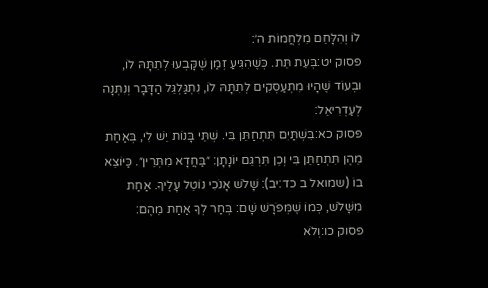לוֹ וְהִלָּחֵם מִלְחֲמוֹת ה׳:
פסוק יט:בְּעֵת תֵּת. כְּשֶׁהִגִּיעַ זְמַן שֶׁקָּבְעוּ לְתִתָּהּ לוֹ, וּבְעוֹד שֶׁהָיוּ מִתְעַסְּקִים לְתִתָּהּ לוֹ, נִתְגַּלְגֵּל הַדָּבָר וְנִתְּנָה לְעַדְרִיאֵל:
פסוק כא:בִּשְׁתַּיִם תִּתְחַתֵּן בִּי. שְׁתֵּי בָּנוֹת יֵשׁ לִי, בְּאַחַת מֵהֶן תִּתְחַתֵּן בִּי וְכֵן תִּרְגֵּם יוֹנָתָן: ״בַּחֲדָא מִתְּרֵין״. כַּיּוֹצֵא בוֹ (שמואל ב כד:יב): שָׁלֹשׁ אָנֹכִי נוֹטֵל עָלֶיךָ. אַחַת מִשָּׁלֹשׁ, כְּמוֹ שֶׁמְּפֹרָשׁ שָׁם: בְּחַר לְךָ אַחַת מֵהֶם:
פסוק כו:וְלֹא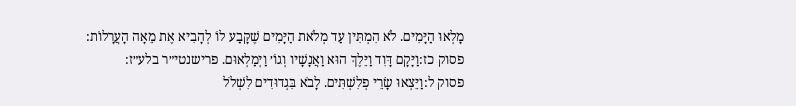מָלְאוּ הַיָּמִים. לֹא הִמְתִּין עַד מְלֹאת הַיָּמִים שֶׁקָּבַע לוֹ לְהָבִיא אֶת מֵאָה הָעֲרָלוֹת:
פסוק כז:וַיָּקָם דָּוִד וַיֵּלֶךְ הוּא וַאֲנָשָׁיו וְגוֹ׳ וַיְמַלְאוּם. פרישנטי״ר בלע״ז:
פסוק ל:וַיֵּצְאוּ שָׂרֵי פְלִשְׁתִּים. לָבֹא בִּגְדוּדִים לִשְׁלֹל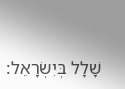שָׁלָל בְּיִשְׂרָאֵל: